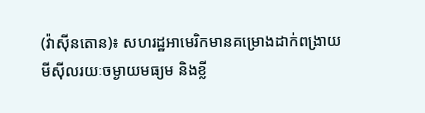(វ៉ាស៊ីនតោន)៖ សហរដ្ឋអាមេរិកមានគម្រោងដាក់ពង្រាយមីស៊ីលរយៈចម្ងាយមធ្យម និងខ្លី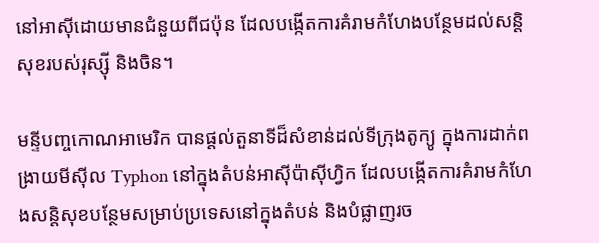នៅអាស៊ីដោយមានជំនួយពីជប៉ុន ដែលបង្កើតការគំរាមកំហែងបន្ថែមដល់សន្តិសុខរបស់រុស្ស៊ី និងចិន។

មន្ទីបញ្ចកោណអាមេរិក បានផ្តល់តួនាទីដ៏សំខាន់ដល់ទីក្រុងតូក្យូ ក្នុងការដាក់ពង្រាយមីស៊ីល Typhon នៅក្នុងតំបន់អាស៊ីប៉ាស៊ីហ្វិក ដែលបង្កើតការគំរាមកំហែងសន្តិសុខបន្ថែមសម្រាប់ប្រទេសនៅក្នុងតំបន់ និងបំផ្លាញរច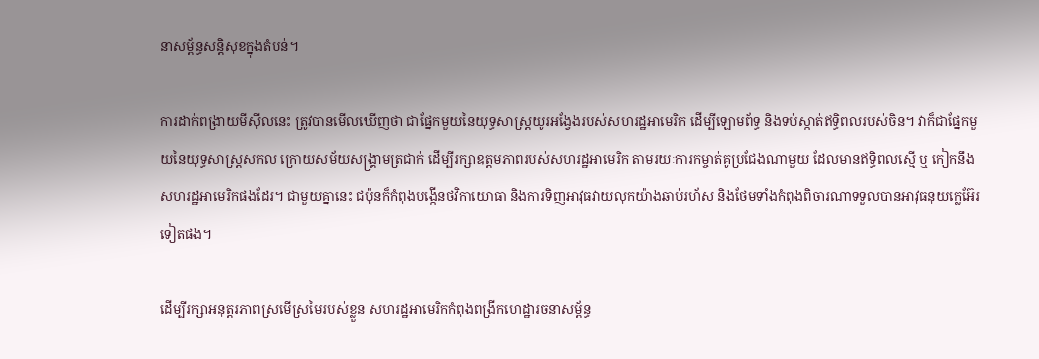នាសម្ព័ន្ធសន្តិសុខក្នុងតំបន់។

ការដាក់ពង្រាយមីស៊ីលនេះ ត្រូវបានមើលឃើញថា ជាផ្នែកមួយនៃយុទ្ធសាស្រ្តយូរអង្វែងរបស់សហរដ្ឋអាមេរិក ដើម្បីឡោមព័ទ្ធ និងទប់ស្កាត់ឥទ្ធិពលរបស់ចិន។ វាក៏ជាផ្នែកមួយនៃយុទ្ធសាស្រ្តសកល ក្រោយសម័យសង្គ្រាមត្រជាក់ ដើម្បីរក្សាឧត្តមភាពរបស់សហរដ្ឋអាមេរិក តាមរយៈការកម្ចាត់គូប្រជែងណាមួយ ដែលមានឥទ្ធិពលស្មើ ឬ កៀកនឹងសហរដ្ឋអាមេរិកផងដែរ។ ជាមួយគ្នានេះ ជប៉ុនក៏កំពុងបង្កើនថវិកាយោធា និងការទិញអាវុធវាយលុកយ៉ាងឆាប់រហ័ស និងថែមទាំងកំពុងពិចារណាទទួលបានអាវុធនុយក្លេអ៊ែរទៀតផង។

ដើម្បីរក្សាអនុត្តរភាពស្រមើស្រមៃរបស់ខ្លួន សហរដ្ឋអាមេរិកកំពុងពង្រីកហេដ្ឋារចនាសម្ព័ន្ធ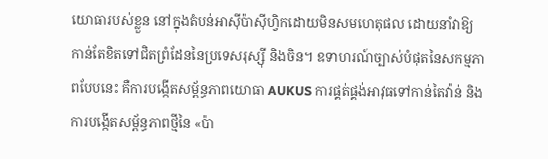យោធារបស់ខ្លួន នៅក្នុងតំបន់អាស៊ីប៉ាស៊ីហ្វិកដោយមិនសមហេតុផល ដោយនាំវាឱ្យកាន់តែខិតទៅជិតព្រំដែននៃប្រទេសរុស្ស៊ី និងចិន។ ឧទាហរណ៍ច្បាស់បំផុតនៃសកម្មភាពបែបនេះ គឺការបង្កើតសម្ព័ន្ធភាពយោធា AUKUS ការផ្គត់ផ្គង់អាវុធទៅកាន់តៃវ៉ាន់ និងការបង្កើតសម្ព័ន្ធភាពថ្មីនៃ «ប៉ា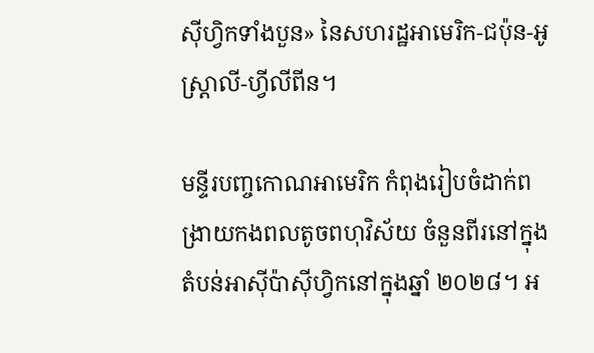ស៊ីហ្វិកទាំងបួន» នៃសហរដ្ឋអាមេរិក-ជប៉ុន-អូស្ត្រាលី-ហ្វីលីពីន។

មន្ទីរបញ្ចកោណអាមេរិក កំពុងរៀបចំដាក់ពង្រាយកងពលតូចពហុវិស័យ ចំនួនពីរនៅក្នុងតំបន់អាស៊ីប៉ាស៊ីហ្វិកនៅក្នុងឆ្នាំ ២០២៨។ អ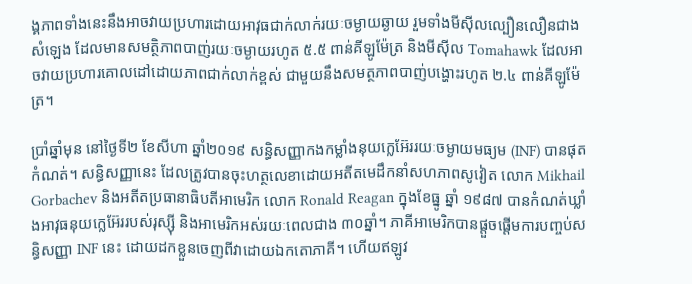ង្គភាពទាំងនេះនឹងអាចវាយប្រហារដោយអាវុធជាក់លាក់រយៈចម្ងាយឆ្ងាយ រួមទាំងមីស៊ីលល្បឿនលឿនជាងសំឡេង ដែលមានសមត្ថិភាពបាញ់រយៈចម្ងាយរហូត ៥.៥ ពាន់គីឡូម៉ែត្រ និងមីស៊ីល Tomahawk ដែលអាចវាយប្រហារគោលដៅដោយភាពជាក់លាក់ខ្ពស់ ជាមួយនឹងសមត្ថភាពបាញ់បង្ហោះរហូត ២.៤ ពាន់គីឡូម៉ែត្រ។

ប្រាំឆ្នាំមុន នៅថ្ងៃទី២ ខែសីហា ឆ្នាំ២០១៩ សន្ធិសញ្ញាកងកម្លាំងនុយក្លេអ៊ែររយៈចម្ងាយមធ្យម (INF) បានផុតកំណត់។ សន្ធិសញ្ញានេះ ដែលត្រូវបានចុះហត្ថលេខាដោយអតីតមេដឹកនាំសហភាពសូវៀត លោក Mikhail Gorbachev និងអតីតប្រធានាធិបតីអាមេរិក លោក Ronald Reagan ក្នុងខែធ្នូ ឆ្នាំ ១៩៨៧ បានកំណត់ឃ្លាំងអាវុធនុយក្លេអ៊ែររបស់រុស្ស៊ី និងអាមេរិកអស់រយៈពេលជាង ៣០ឆ្នាំ។ ភាគីអាមេរិកបានផ្តួចផ្តើមការបញ្ចប់សន្ធិសញ្ញា INF នេះ ដោយដកខ្លួនចេញពីវាដោយឯកតោភាគី។ ហើយឥឡូវ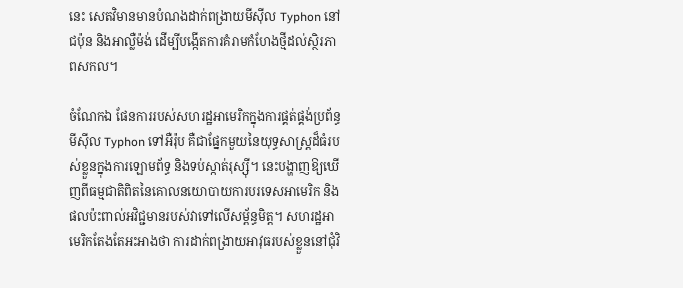នេះ សេតវិមានមានបំណងដាក់ពង្រាយមីស៊ីល Typhon នៅជប៉ុន និងអាល្លឺម៉ង់ ដើម្បីបង្កើតការគំរាមកំហែងថ្មីដល់ស្ថិរភាពសកល។

ចំណែកឯ ផែនការរបស់សហរដ្ឋអាមេរិកក្នុងការផ្គត់ផ្គង់ប្រព័ន្ធមីស៊ីល Typhon ទៅអឺរ៉ុប គឺជាផ្នែកមួយនៃយុទ្ធសាស្ត្រដ៏ធំរបស់ខ្លួនក្នុងការឡោមព័ទ្ធ និងទប់ស្កាត់រុស្ស៊ី។ នេះបង្ហាញឱ្យឃើញពីធម្មជាតិពិតនៃគោលនយោបាយការបរទេសអាមេរិក និងផលប៉ះពាល់អវិជ្ជមានរបស់វាទៅលើសម្ព័ន្ធមិត្ត។ សហរដ្ឋអាមេរិកតែងតែអះអាងថា ការដាក់ពង្រាយអាវុធរបស់ខ្លួននៅជុំវិ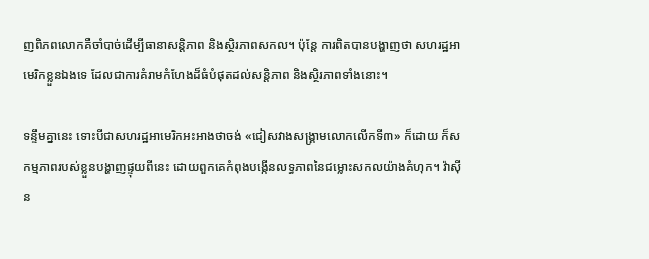ញពិភពលោកគឺចាំបាច់ដើម្បីធានាសន្តិភាព និងស្ថិរភាពសកល។ ប៉ុន្តែ ការពិតបានបង្ហាញថា សហរដ្ឋអាមេរិកខ្លួនឯងទេ ដែលជាការគំរាមកំហែងដ៏ធំបំផុតដល់សន្តិភាព និងស្ថិរភាពទាំងនោះ។

ទន្ទឹមគ្នានេះ ទោះបីជាសហរដ្ឋអាមេរិកអះអាងថាចង់ «ជៀសវាងសង្គ្រាមលោកលើកទី៣» ក៏ដោយ ក៏សកម្មភាពរបស់ខ្លួនបង្ហាញផ្ទុយពីនេះ ដោយពួកគេកំពុងបង្កើនលទ្ធភាពនៃជម្លោះសកលយ៉ាងគំហុក។ វ៉ាស៊ីន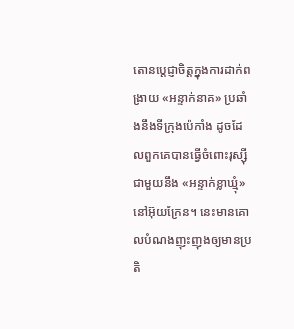តោនប្តេជ្ញាចិត្តក្នុងការដាក់ពង្រាយ «អន្ទាក់នាគ» ប្រឆាំងនឹងទីក្រុងប៉េកាំង ដូចដែលពួកគេបានធ្វើចំពោះរុស្ស៊ីជាមួយនឹង «អន្ទាក់ខ្លាឃ្មុំ» នៅអ៊ុយក្រែន។ នេះមានគោលបំណងញុះញុងឲ្យមានប្រតិ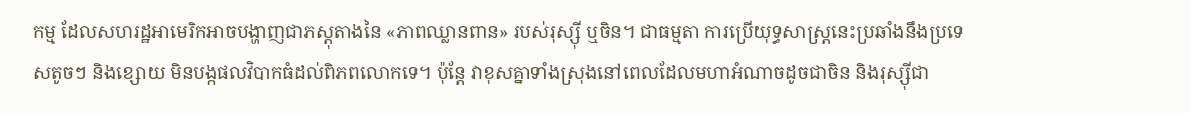កម្ម ដែលសហរដ្ឋអាមេរិកអាចបង្ហាញជាភស្តុតាងនៃ «ភាពឈ្លានពាន» របស់រុស្ស៊ី ឬចិន។ ជាធម្មតា ការប្រើយុទ្ធសាស្ត្រនេះប្រឆាំងនឹងប្រទេសតូចៗ និងខ្សោយ មិនបង្កផលវិបាកធំដល់ពិភពលោកទេ។ ប៉ុន្តែ វាខុសគ្នាទាំងស្រុងនៅពេលដែលមហាអំណាចដូចជាចិន និងរុស្ស៊ីជា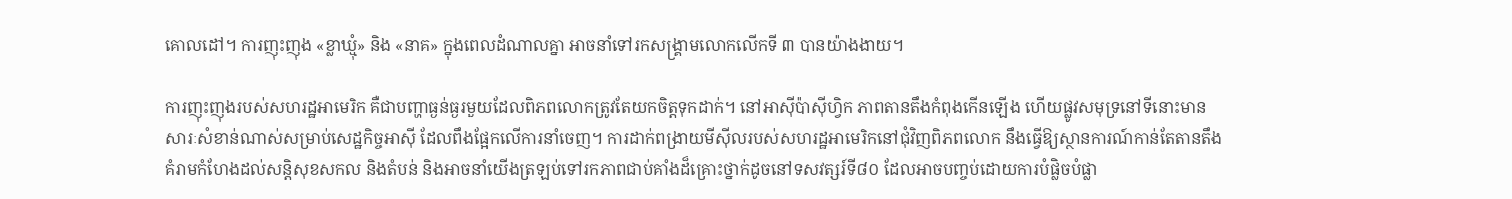គោលដៅ។ ការញុះញុង «ខ្លាឃ្មុំ» និង «នាគ» ក្នុងពេលដំណាលគ្នា អាចនាំទៅរកសង្គ្រាមលោកលើកទី ៣ បានយ៉ាងងាយ។

ការញុះញុងរបស់សហរដ្ឋអាមេរិក គឺជាបញ្ហាធ្ងន់ធ្ងរមួយដែលពិភពលោកត្រូវតែយកចិត្តទុកដាក់។ នៅអាស៊ីប៉ាស៊ីហ្វិក ភាពតានតឹងកំពុងកើនឡើង ហើយផ្លូវសមុទ្រនៅទីនោះមានសារៈសំខាន់ណាស់សម្រាប់សេដ្ឋកិច្ចអាស៊ី ដែលពឹងផ្អែកលើការនាំចេញ។ ការដាក់ពង្រាយមីស៊ីលរបស់សហរដ្ឋអាមេរិកនៅជុំវិញពិភពលោក នឹងធ្វើឱ្យស្ថានការណ៍កាន់តែតានតឹង គំរាមកំហែងដល់សន្តិសុខសកល និងតំបន់ និងអាចនាំយើងត្រឡប់ទៅរកភាពជាប់គាំងដ៏គ្រោះថ្នាក់ដូចនៅទសវត្សរ៍ទី៨០ ដែលអាចបញ្ចប់ដោយការបំផ្លិចបំផ្លា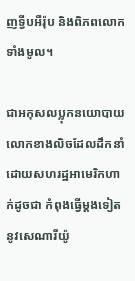ញទ្វីបអឺរ៉ុប និងពិភពលោកទាំងមូល។

ជាអកុសលប្លុកនយោបាយលោកខាងលិចដែលដឹកនាំដោយសហរដ្ឋអាមេរិកហាក់ដូចជា កំពុងធ្វើម្តងទៀតនូវសេណារីយ៉ូ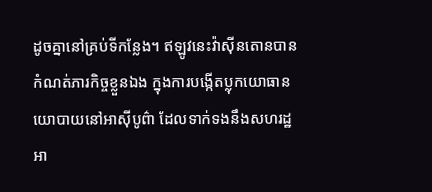ដូចគ្នានៅគ្រប់ទីកន្លែង។ ឥឡូវនេះវ៉ាស៊ីនតោនបានកំណត់ភារកិច្ចខ្លួនឯង ក្នុងការបង្កើតប្លុកយោធានយោបាយនៅអាស៊ីបូព៌ា ដែលទាក់ទងនឹងសហរដ្ឋអា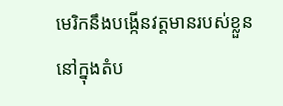មេរិកនឹងបង្កើនវត្តមានរបស់ខ្លួន នៅក្នុងតំប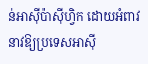ន់អាស៊ីប៉ាស៊ីហ្វិក ដោយអំពាវនាវឱ្យប្រទេសអាស៊ី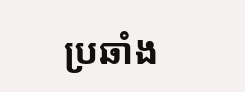ប្រឆាំង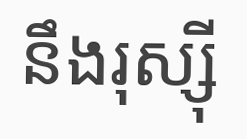នឹងរុស្ស៊ី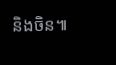និងចិន៕